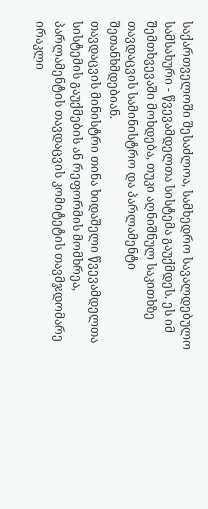საქართველოში შესაძლოა, სამხედრო სავალდებულო სამსახური - წვევამდელთა სისტემა გაუქმდეს. ეს იმ შემთხვევაში მოხდება, თუკი აღნიშნულ საკითხზე თავდაცვის სამინისტრო და პარლამენტი შეთანხმდებიან.
თავდაცვის მინისტრი თინა ხიდაშელი წვევამდელთა სისტემის გაუქმების ან რეფორმის მომხრეა, პარლამენტის თავდაცვის კომიტეტის თავმჯდომარე ირაკლი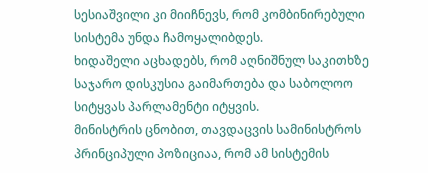სესიაშვილი კი მიიჩნევს, რომ კომბინირებული სისტემა უნდა ჩამოყალიბდეს.
ხიდაშელი აცხადებს, რომ აღნიშნულ საკითხზე საჯარო დისკუსია გაიმართება და საბოლოო სიტყვას პარლამენტი იტყვის.
მინისტრის ცნობით, თავდაცვის სამინისტროს პრინციპული პოზიციაა, რომ ამ სისტემის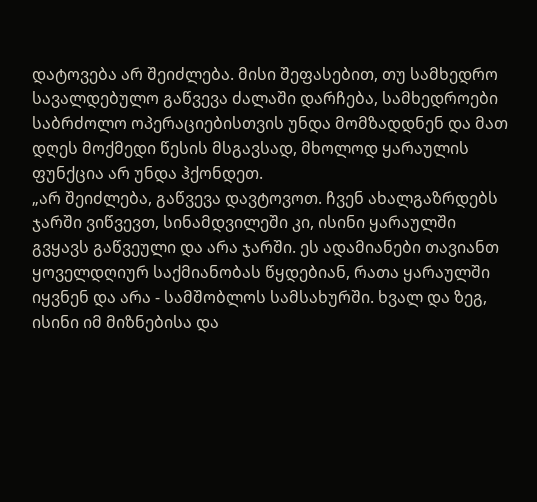დატოვება არ შეიძლება. მისი შეფასებით, თუ სამხედრო სავალდებულო გაწვევა ძალაში დარჩება, სამხედროები საბრძოლო ოპერაციებისთვის უნდა მომზადდნენ და მათ დღეს მოქმედი წესის მსგავსად, მხოლოდ ყარაულის ფუნქცია არ უნდა ჰქონდეთ.
„არ შეიძლება, გაწვევა დავტოვოთ. ჩვენ ახალგაზრდებს ჯარში ვიწვევთ, სინამდვილეში კი, ისინი ყარაულში გვყავს გაწვეული და არა ჯარში. ეს ადამიანები თავიანთ ყოველდღიურ საქმიანობას წყდებიან, რათა ყარაულში იყვნენ და არა - სამშობლოს სამსახურში. ხვალ და ზეგ, ისინი იმ მიზნებისა და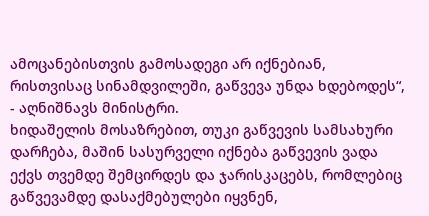ამოცანებისთვის გამოსადეგი არ იქნებიან, რისთვისაც სინამდვილეში, გაწვევა უნდა ხდებოდეს“, - აღნიშნავს მინისტრი.
ხიდაშელის მოსაზრებით, თუკი გაწვევის სამსახური დარჩება, მაშინ სასურველი იქნება გაწვევის ვადა ექვს თვემდე შემცირდეს და ჯარისკაცებს, რომლებიც გაწვევამდე დასაქმებულები იყვნენ,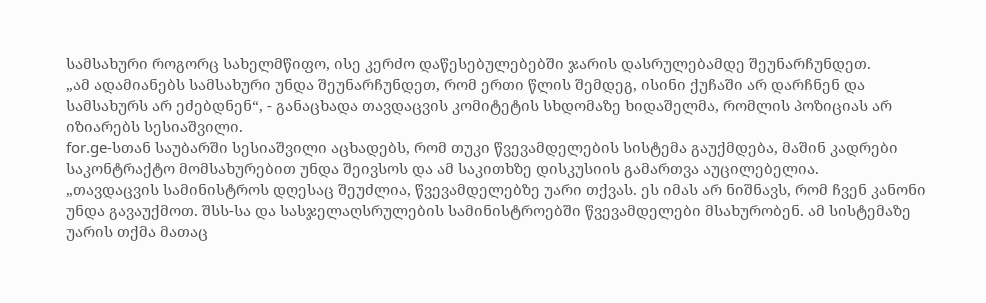სამსახური როგორც სახელმწიფო, ისე კერძო დაწესებულებებში ჯარის დასრულებამდე შეუნარჩუნდეთ.
„ამ ადამიანებს სამსახური უნდა შეუნარჩუნდეთ, რომ ერთი წლის შემდეგ, ისინი ქუჩაში არ დარჩნენ და სამსახურს არ ეძებდნენ“, - განაცხადა თავდაცვის კომიტეტის სხდომაზე ხიდაშელმა, რომლის პოზიციას არ იზიარებს სესიაშვილი.
for.ge-სთან საუბარში სესიაშვილი აცხადებს, რომ თუკი წვევამდელების სისტემა გაუქმდება, მაშინ კადრები საკონტრაქტო მომსახურებით უნდა შეივსოს და ამ საკითხზე დისკუსიის გამართვა აუცილებელია.
„თავდაცვის სამინისტროს დღესაც შეუძლია, წვევამდელებზე უარი თქვას. ეს იმას არ ნიშნავს, რომ ჩვენ კანონი უნდა გავაუქმოთ. შსს-სა და სასჯელაღსრულების სამინისტროებში წვევამდელები მსახურობენ. ამ სისტემაზე უარის თქმა მათაც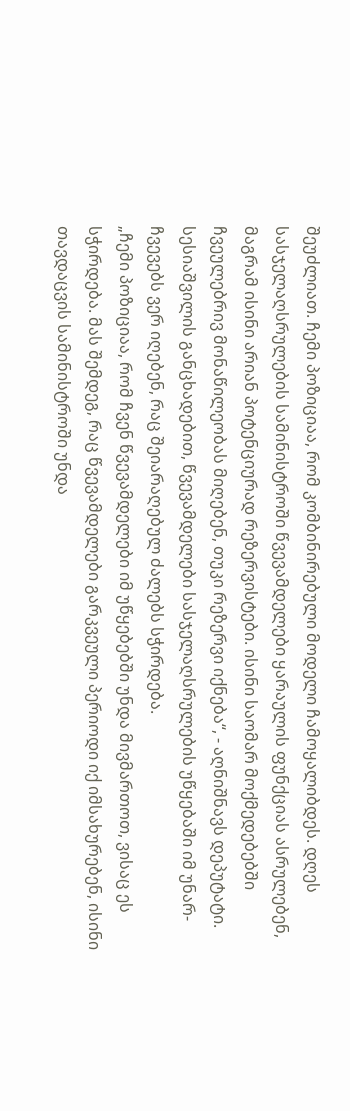შეუძლიათ. ჩემი პოზიციაა, რომ კომბინირებული მოდელი ჩამოყალიბდეს. დღეს სასჯელაღსრულების სამინისტროში წვევამდელები ყარაულის ფუნქციას ასრულებენ, მაგრამ ისინი არიან პოტენციურად რეზერვისტები. ისინი საომარ მოქმედებებში ჩვეულებრივ მონაწილეობას მიღებენ, თუკი რეზერვი იქნება“, - აღნიშნავს დეპუტატი.
სესიაშვილის განცხადებით, წვევამდელები სასჯელაღსრულების უწყებაში იმ უნარ-ჩვევებს ვერ იღებენ, რაც შეიარაღებულ ძალებს სჭირდება.
„ჩემი პოზიციაა, რომ ჩვენ წვევამდელები იმ უწყებებში უნდა მივმართოთ, ვისაც ეს სჭირდება. მას შემდეგ, რაც წვევამდელები გარკვეული პერიოდი იქ იმსახურებენ, ისინი თავდაცვის სამინისტროში უნდა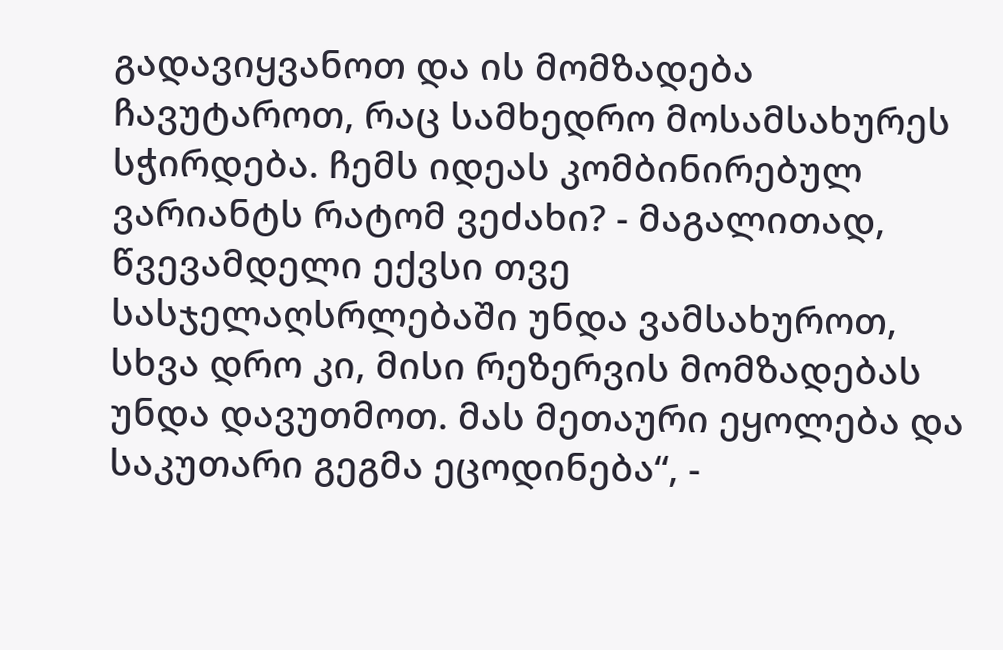გადავიყვანოთ და ის მომზადება ჩავუტაროთ, რაც სამხედრო მოსამსახურეს სჭირდება. ჩემს იდეას კომბინირებულ ვარიანტს რატომ ვეძახი? - მაგალითად, წვევამდელი ექვსი თვე სასჯელაღსრლებაში უნდა ვამსახუროთ, სხვა დრო კი, მისი რეზერვის მომზადებას უნდა დავუთმოთ. მას მეთაური ეყოლება და საკუთარი გეგმა ეცოდინება“, -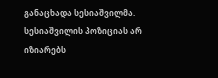განაცხადა სესიაშვილმა.
სესიაშვილის პოზიციას არ იზიარებს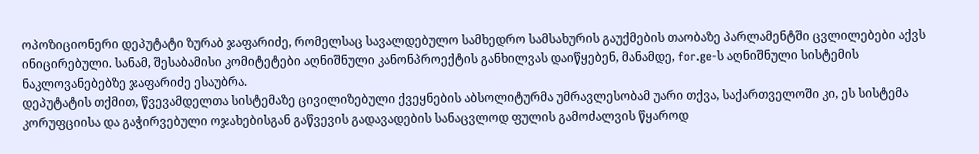ოპოზიციონერი დეპუტატი ზურაბ ჯაფარიძე, რომელსაც სავალდებულო სამხედრო სამსახურის გაუქმების თაობაზე პარლამენტში ცვლილებები აქვს ინიცირებული. სანამ, შესაბამისი კომიტეტები აღნიშნული კანონპროექტის განხილვას დაიწყებენ, მანამდე, for.ge-ს აღნიშნული სისტემის ნაკლოვანებებზე ჯაფარიძე ესაუბრა.
დეპუტატის თქმით, წვევამდელთა სისტემაზე ცივილიზებული ქვეყნების აბსოლიტურმა უმრავლესობამ უარი თქვა, საქართველოში კი, ეს სისტემა კორუფციისა და გაჭირვებული ოჯახებისგან გაწვევის გადავადების სანაცვლოდ ფულის გამოძალვის წყაროდ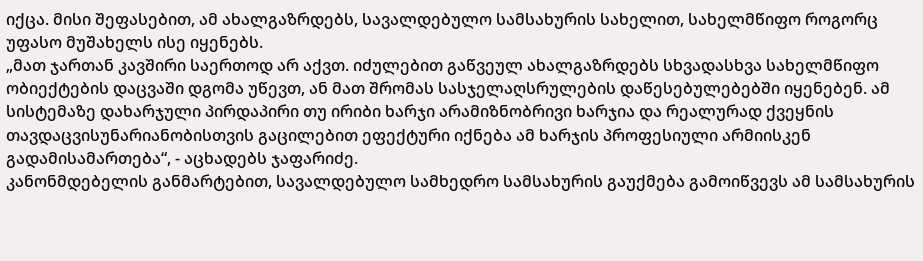იქცა. მისი შეფასებით, ამ ახალგაზრდებს, სავალდებულო სამსახურის სახელით, სახელმწიფო როგორც უფასო მუშახელს ისე იყენებს.
„მათ ჯართან კავშირი საერთოდ არ აქვთ. იძულებით გაწვეულ ახალგაზრდებს სხვადასხვა სახელმწიფო ობიექტების დაცვაში დგომა უწევთ, ან მათ შრომას სასჯელაღსრულების დაწესებულებებში იყენებენ. ამ სისტემაზე დახარჯული პირდაპირი თუ ირიბი ხარჯი არამიზნობრივი ხარჯია და რეალურად ქვეყნის თავდაცვისუნარიანობისთვის გაცილებით ეფექტური იქნება ამ ხარჯის პროფესიული არმიისკენ გადამისამართება“, - აცხადებს ჯაფარიძე.
კანონმდებელის განმარტებით, სავალდებულო სამხედრო სამსახურის გაუქმება გამოიწვევს ამ სამსახურის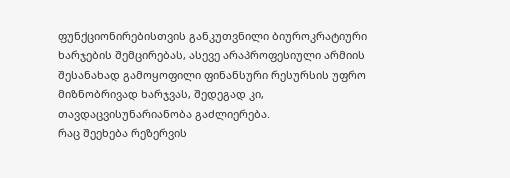ფუნქციონირებისთვის განკუთვნილი ბიუროკრატიური ხარჯების შემცირებას, ასევე არაპროფესიული არმიის შესანახად გამოყოფილი ფინანსური რესურსის უფრო მიზნობრივად ხარჯვას, შედეგად კი, თავდაცვისუნარიანობა გაძლიერება.
რაც შეეხება რეზერვის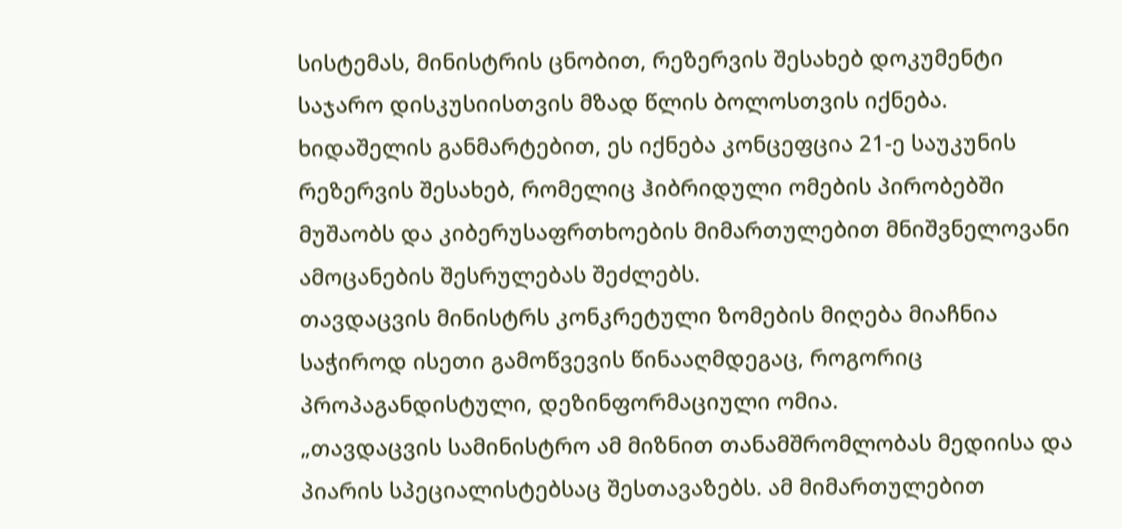სისტემას, მინისტრის ცნობით, რეზერვის შესახებ დოკუმენტი საჯარო დისკუსიისთვის მზად წლის ბოლოსთვის იქნება.
ხიდაშელის განმარტებით, ეს იქნება კონცეფცია 21-ე საუკუნის რეზერვის შესახებ, რომელიც ჰიბრიდული ომების პირობებში მუშაობს და კიბერუსაფრთხოების მიმართულებით მნიშვნელოვანი ამოცანების შესრულებას შეძლებს.
თავდაცვის მინისტრს კონკრეტული ზომების მიღება მიაჩნია საჭიროდ ისეთი გამოწვევის წინააღმდეგაც, როგორიც პროპაგანდისტული, დეზინფორმაციული ომია.
„თავდაცვის სამინისტრო ამ მიზნით თანამშრომლობას მედიისა და პიარის სპეციალისტებსაც შესთავაზებს. ამ მიმართულებით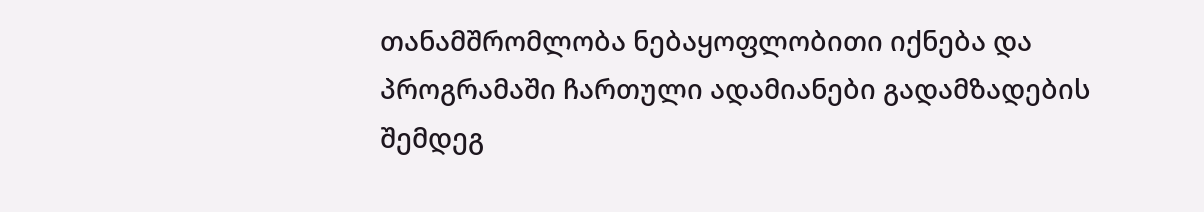თანამშრომლობა ნებაყოფლობითი იქნება და პროგრამაში ჩართული ადამიანები გადამზადების შემდეგ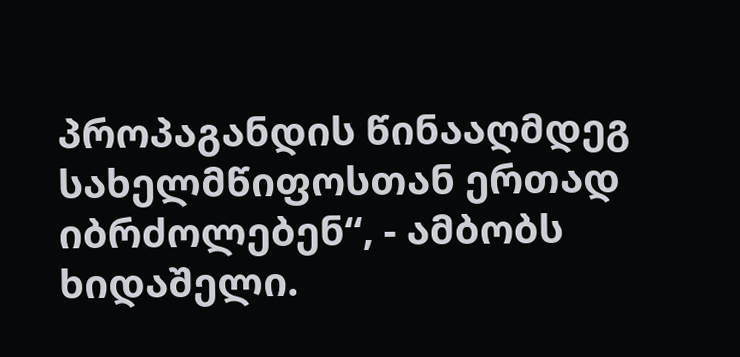პროპაგანდის წინააღმდეგ სახელმწიფოსთან ერთად იბრძოლებენ“, - ამბობს ხიდაშელი.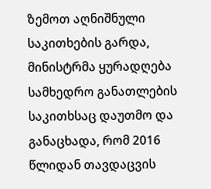ზემოთ აღნიშნული საკითხების გარდა, მინისტრმა ყურადღება სამხედრო განათლების საკითხსაც დაუთმო და განაცხადა, რომ 2016 წლიდან თავდაცვის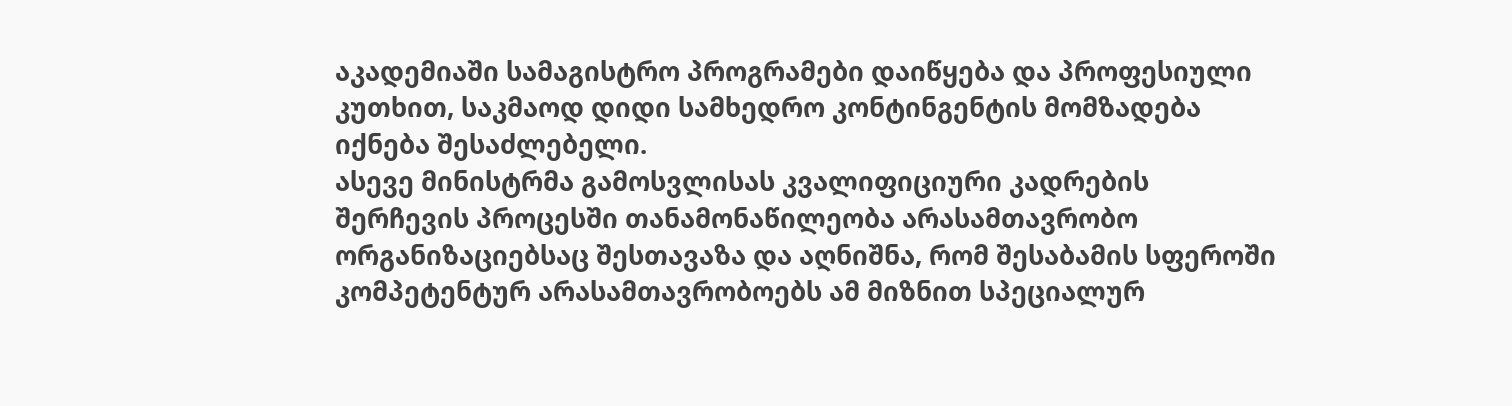აკადემიაში სამაგისტრო პროგრამები დაიწყება და პროფესიული კუთხით, საკმაოდ დიდი სამხედრო კონტინგენტის მომზადება იქნება შესაძლებელი.
ასევე მინისტრმა გამოსვლისას კვალიფიციური კადრების შერჩევის პროცესში თანამონაწილეობა არასამთავრობო ორგანიზაციებსაც შესთავაზა და აღნიშნა, რომ შესაბამის სფეროში კომპეტენტურ არასამთავრობოებს ამ მიზნით სპეციალურ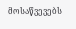მოსაწვევებს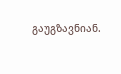გაუგზავნიან.